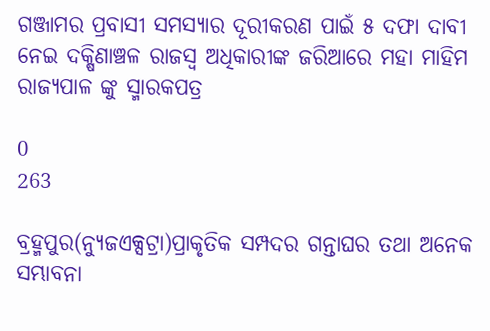ଗଞ୍ଜାମର ପ୍ରବାସୀ ସମସ୍ୟାର ଦୂରୀକରଣ ପାଇଁ ୫ ଦଫା ଦାବୀ ନେଇ ଦକ୍ଷିଣାଞ୍ଚଳ ରାଜସ୍ବ ଅଧିକାରୀଙ୍କ ଜରିଆରେ ମହା ମାହିମ ରାଜ୍ୟପାଳ ଙ୍କୁ ସ୍ମାରକପତ୍ର

0
263

ବ୍ରହ୍ମପୁର(ନ୍ୟୁଜଏକ୍ସଟ୍ରା)ପ୍ରାକୃତିକ ସମ୍ପଦର ଗନ୍ତାଘର ତଥା ଅନେକ ସମ୍ଭାବନା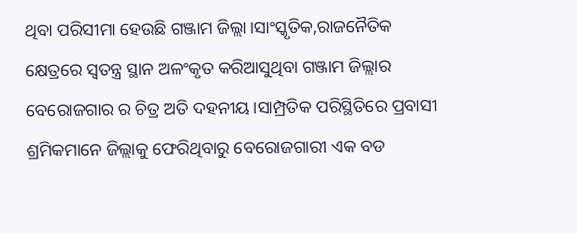ଥିବା ପରିସୀମା ହେଉଛି ଗଞ୍ଜାମ ଜିଲ୍ଲା।ସାଂସ୍କୃତିକ,ରାଜନୈତିକ କ୍ଷେତ୍ରରେ ସ୍ବତନ୍ତ୍ର ସ୍ଥାନ ଅଳଂକୃତ କରିଆସୁଥିବା ଗଞ୍ଜାମ ଜିଲ୍ଲାର ବେରୋଜଗାର ର ଚିତ୍ର ଅତି ଦହନୀୟ।ସାମ୍ପ୍ରତିକ ପରିସ୍ଥିତିରେ ପ୍ରବାସୀ ଶ୍ରମିକମାନେ ଜିଲ୍ଲାକୁ ଫେରିଥିବାରୁ ବେରୋଜଗାରୀ ଏକ ବଡ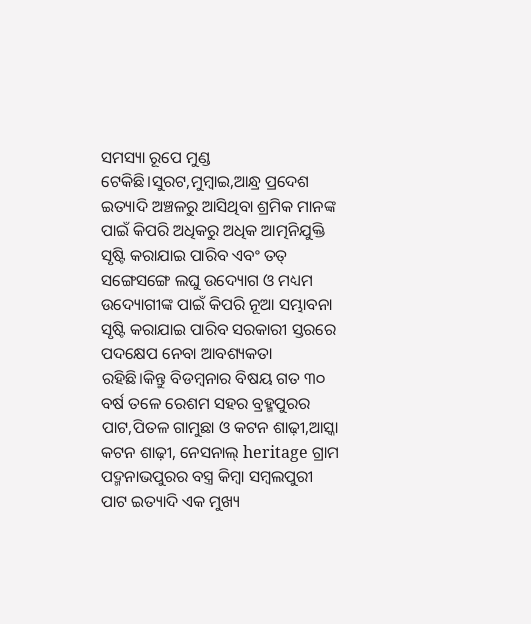ସମସ୍ୟା ରୂପେ ମୁଣ୍ଡ ଟେକିଛି।ସୁରଟ,ମୁମ୍ବାଇ,ଆନ୍ଧ୍ର ପ୍ରଦେଶ ଇତ୍ୟାଦି ଅଞ୍ଚଳରୁ ଆସିଥିବା ଶ୍ରମିକ ମାନଙ୍କ ପାଇଁ କିପରି ଅଧିକରୁ ଅଧିକ ଆତ୍ମନିଯୁକ୍ତି ସୃଷ୍ଟି କରାଯାଇ ପାରିବ ଏବଂ ତତ୍ ସଙ୍ଗେସଙ୍ଗେ ଲଘୁ ଉଦ୍ୟୋଗ ଓ ମଧ୍ୟମ ଉଦ୍ୟୋଗୀଙ୍କ ପାଇଁ କିପରି ନୂଆ ସମ୍ଭାବନା ସୃଷ୍ଟି କରାଯାଇ ପାରିବ ସରକାରୀ ସ୍ତରରେ ପଦକ୍ଷେପ ନେବା ଆବଶ୍ୟକତା ରହିଛି।କିନ୍ତୁ ବିଡମ୍ବନାର ବିଷୟ ଗତ ୩୦ ବର୍ଷ ତଳେ ରେଶମ ସହର ବ୍ରହ୍ମପୁରର ପାଟ,ପିତଳ ଗାମୁଛା ଓ କଟନ ଶାଢ଼ୀ,ଆସ୍କା କଟନ ଶାଢ଼ୀ, ନେସନାଲ୍ heritage ଗ୍ରାମ ପଦ୍ମନାଭପୁରର ବସ୍ତ୍ର କିମ୍ବା ସମ୍ବଲପୁରୀ ପାଟ ଇତ୍ୟାଦି ଏକ ମୁଖ୍ୟ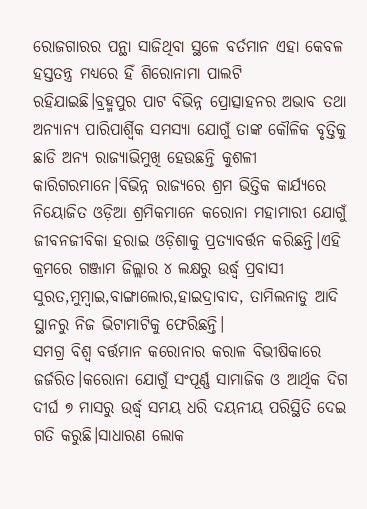ରୋଜଗାରର ପନ୍ଥା ସାଜିଥିବା ସ୍ଥଳେ ବର୍ତମାନ ଏହା କେବଳ ହସ୍ତତନ୍ତ୍ର ମଧ୍ୟରେ ହିଁ ଶିରୋନାମା ପାଲଟି ରହିଯାଇଛି।ବ୍ରହ୍ମପୁର ପାଟ ବିଭିନ୍ନ ପ୍ରୋତ୍ସାହନର ଅଭାବ ତଥା ଅନ୍ୟାନ୍ୟ ପାରିପାର୍ଶ୍ୱିକ ସମସ୍ୟା ଯୋଗୁଁ ତାଙ୍କ କୌଳିକ ବୃତ୍ତିକୁ ଛାଡି ଅନ୍ୟ ରାଜ୍ୟାଭିମୁଖି ହେଉଛନ୍ତି କୁଶଳୀ କାରିଗରମାନେ।ବିଭିନ୍ନ ରାଜ୍ଯରେ ଶ୍ରମ ଭିତ୍ତିକ କାର୍ଯ୍ୟରେ ନିୟୋଜିତ ଓଡ଼ିଆ ଶ୍ରମିକମାନେ କରୋନା ମହାମାରୀ ଯୋଗୁଁ ଜୀବନଜୀବିକା ହରାଇ ଓଡ଼ିଶାକୁ ପ୍ରତ୍ୟାବର୍ତ୍ତନ କରିଛନ୍ତି।ଏହି କ୍ରମରେ ଗଞ୍ଜାମ ଜିଲ୍ଲାର ୪ ଲକ୍ଷରୁ ଉର୍ଦ୍ଧ୍ବ ପ୍ରବାସୀ ସୁରତ,ମୁମ୍ବାଇ,ବାଙ୍ଗାଲୋର,ହାଇଦ୍ରାବାଦ, ତାମିଲନାଡୁ ଆଦି ସ୍ଥାନରୁ ନିଜ ଭିଟାମାଟିକୁ ଫେରିଛନ୍ତି।
ସମଗ୍ର ବିଶ୍ୱ ବର୍ତ୍ତମାନ କରୋନାର କରାଳ ବିଭୀଷିକାରେ ଜର୍ଜରିତ।କରୋନା ଯୋଗୁଁ ସଂପୂର୍ଣ୍ଣ ସାମାଜିକ ଓ ଆର୍ଥିକ ଦିଗ ଦୀର୍ଘ ୭ ମାସରୁ ଉର୍ଦ୍ଧ୍ବ ସମୟ ଧରି ଦୟନୀୟ ପରିସ୍ଥିତି ଦେଇ ଗତି କରୁଛି।ସାଧାରଣ ଲୋକ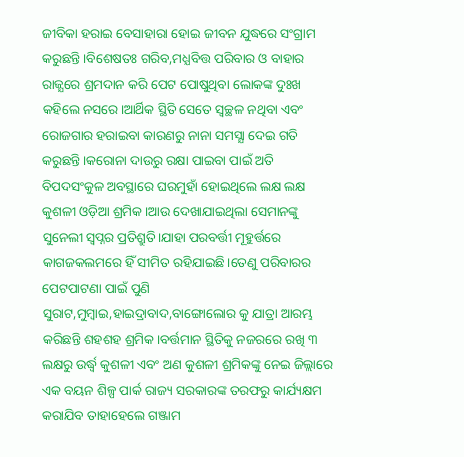ଜୀବିକା ହରାଇ ବେସାହାରା ହୋଇ ଜୀବନ ଯୁଦ୍ଧରେ ସଂଗ୍ରାମ କରୁଛନ୍ତି।ବିଶେଷତଃ ଗରିବ,ମଧ୍ଯବିତ୍ତ ପରିବାର ଓ ବାହାର ରାଜ୍ଯରେ ଶ୍ରମଦାନ କରି ପେଟ ପୋଷୁଥିବା ଲୋକଙ୍କ ଦୁଃଖ କହିଲେ ନସରେ।ଆର୍ଥିକ ସ୍ଥିତି ସେତେ ସ୍ବଚ୍ଛଳ ନଥିବା ଏବଂ ରୋଜଗାର ହରାଇବା କାରଣରୁ ନାନା ସମସ୍ଯା ଦେଇ ଗତି କରୁଛନ୍ତି।କରୋନା ଦାଉରୁ ରକ୍ଷା ପାଇବା ପାଇଁ ଅତି ବିପଦସଂକୁଳ ଅବସ୍ଥାରେ ଘରମୁହାଁ ହୋଇଥିଲେ ଲକ୍ଷ ଲକ୍ଷ କୁଶଳୀ ଓଡ଼ିଆ ଶ୍ରମିକ।ଆଉ ଦେଖାଯାଇଥିଲା ସେମାନଙ୍କୁ ସୁନେଲୀ ସ୍ବପ୍ନର ପ୍ରତିଶ୍ରୁତି।ଯାହା ପରବର୍ତ୍ତୀ ମୂହୁର୍ତ୍ତରେ କାଗଜକଲମରେ ହିଁ ସୀମିତ ରହିଯାଇଛି।ତେଣୁ ପରିବାରର ପେଟପାଟଣା ପାଇଁ ପୁଣି ସୁରାଟ,ମୁମ୍ବାଇ,ହାଇଦ୍ରାବାଦ,ବାଙ୍ଗୋଲୋର କୁ ଯାତ୍ରା ଆରମ୍ଭ କରିଛନ୍ତି ଶହଶହ ଶ୍ରମିକ।ବର୍ତ୍ତମାନ ସ୍ଥିତିକୁ ନଜରରେ ରଖି ୩ ଲକ୍ଷରୁ ଉର୍ଦ୍ଧ୍ଵ କୁଶଳୀ ଏବଂ ଅଣ କୁଶଳୀ ଶ୍ରମିକଙ୍କୁ ନେଇ ଜିଲ୍ଲାରେ ଏକ ବୟନ ଶିଳ୍ପ ପାର୍କ ରାଜ୍ୟ ସରକାରଙ୍କ ତରଫରୁ କାର୍ଯ୍ୟକ୍ଷମ କରାଯିବ ତାହାହେଲେ ଗଞ୍ଜାମ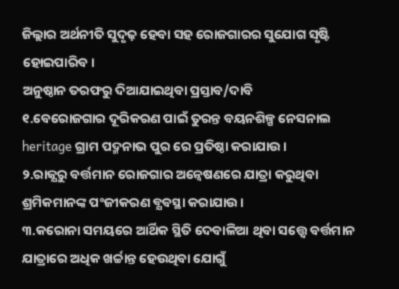ଜିଲ୍ଲାର ଅର୍ଥନୀତି ସୁଦୃଢ଼ ହେବା ସହ ରୋଜଗାରର ସୁଯୋଗ ସୃଷ୍ଟି ହୋଇପାରିବ।
ଅନୁଷ୍ଠାନ ତରଫରୁ ଦିଆଯାଇଥିବା ପ୍ରସ୍ତାବ/ଦାବି
୧.ବେରୋଜଗାର ଦୂରିକରଣ ପାଇଁ ତୁରନ୍ତ ବୟନଶିଳ୍ପ ନେସନାଲ heritage ଗ୍ରାମ ପଦ୍ମନାଭ ପୁର ରେ ପ୍ରତିଷ୍ଠା କରାଯାଉ।
୨.ରାଜ୍ଯରୁ ବର୍ତ୍ତମାନ ରୋଜଗାର ଅନ୍ବେଷଣରେ ଯାତ୍ରା କରୁଥିବା ଶ୍ରମିକମାନଙ୍କ ପଂଜୀକରଣ ବ୍ଯବସ୍ଥା କରାଯାଉ।
୩.କରୋନା ସମୟରେ ଆର୍ଥିକ ସ୍ଥିତି ଦେବାଳିଆ ଥିବା ସତ୍ତ୍ବେ ବର୍ତ୍ତମାନ ଯାତ୍ରାରେ ଅଧିକ ଖର୍ଚ୍ଚାନ୍ତ ହେଉଥିବା ଯୋଗୁଁ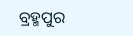ବ୍ରହ୍ମପୁର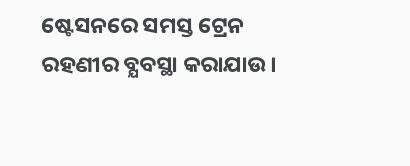ଷ୍ଟେସନରେ ସମସ୍ତ ଟ୍ରେନ ରହଣୀର ବ୍ଯବସ୍ଥା କରାଯାଉ।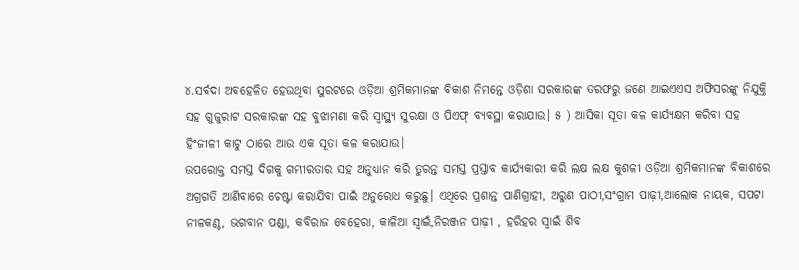୪.ସର୍ବଦା ଅବହେଳିତ ହେଉଥିବା ସୁରଟରେ ଓଡ଼ିଆ ଶ୍ରମିକମାନଙ୍କ ବିକାଶ ନିମନ୍ତେ ଓଡ଼ିଶା ସରକାରଙ୍କ ତରଫରୁ ଜଣେ ଆଇଏଏସ ଅଫିସରଙ୍କୁ ନିଯୁକ୍ତି ସହ ଗୁଜୁରାଟ ସରକାରଙ୍କ ସହ ବୁଝାମଣା କରି ସ୍ବାସ୍ଥ୍ଯ ସୁରକ୍ଷା ଓ ପିଏଫ୍ ବ୍ଯବସ୍ଥା କରାଯାଉ। ୫ ) ଆସିକା ସୂତା କଳ କାର୍ଯ୍ୟକ୍ଷମ କରିବା ସହ ହିଂଜୀଳୀ କାଟୁ ଠାରେ ଆଉ ଏକ ସୂତା କଳ କରାଯାଉ।
ଉପରୋକ୍ତ ସମସ୍ତ ଦିଗକୁ ଗମ୍ଭୀରତାର ସହ ଅନୁଧ୍ଯାନ କରି ତୁରନ୍ତ ସମସ୍ତ ପ୍ରସ୍ତାବ କାର୍ଯ୍ୟକାରୀ କରି ଲକ୍ଷ ଲକ୍ଷ କୁଶଳୀ ଓଡ଼ିଆ ଶ୍ରମିକମାନଙ୍କ ବିକାଶରେ ଅଗ୍ରଗତି ଆଣିବାରେ ଚେଷ୍ଟା କରାଯିବା ପାଇଁ ଅନୁରୋଧ କରୁଛୁ। ଏଥିରେ ପ୍ରଶାନ୍ତ ପାଣିଗ୍ରାହୀ, ଅରୁଣ ପାଠୀ,ସଂଗ୍ରାମ ପାଢ଼ୀ,ଆଲୋକ ନାୟକ, ସପଟା ନୀଳକଣ୍ଠ, ଭଗବାନ ପଣ୍ଡା, କବିରାଜ ବେହେରା, କାଳିଆ ସ୍ବାଇଁ,ନିରଞ୍ଜନ ପାଢ଼ୀ , ହରିହର ସ୍ବାଇଁ ଶିବ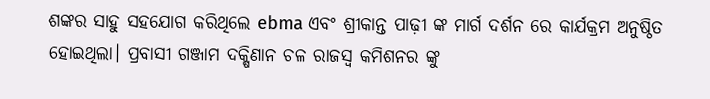ଶଙ୍କର ସାହୁ ସହଯୋଗ କରିଥିଲେ ebma ଏବଂ ଶ୍ରୀକାନ୍ତ ପାଢ଼ୀ ଙ୍କ ମାର୍ଗ ଦର୍ଶନ ରେ କାର୍ଯକ୍ରମ ଅନୁଷ୍ଠିତ ହୋଇଥିଲା। ପ୍ରବାସୀ ଗଞ୍ଜାମ ଦକ୍ଷିଣାନ ଚଳ ରାଜସ୍ବ କମିଶନର ଙ୍କୁ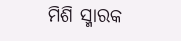ମିଶି ସ୍ମାରକ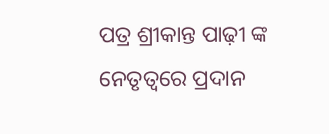ପତ୍ର ଶ୍ରୀକାନ୍ତ ପାଢ଼ୀ ଙ୍କ ନେତୃତ୍ୱରେ ପ୍ରଦାନ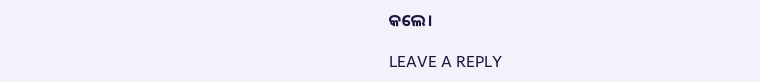କଲେ।

LEAVE A REPLY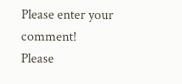Please enter your comment!
Please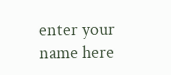enter your name here